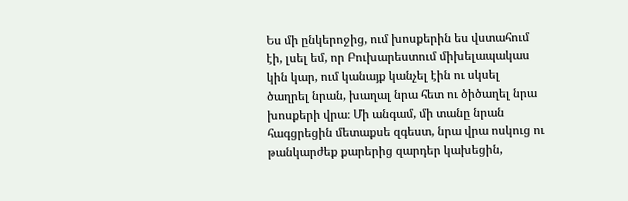Ես մի ընկերոջից, ում խոսքերին ես վստահում էի, լսել եմ, որ Բուխարեստում միխելապակաս կին կար, ում կանայք կանչել էին ու սկսել ծաղրել նրան, խաղալ նրա հետ ու ծիծաղել նրա խոսքերի վրա։ Մի անգամ, մի տանը նրան հագցրեցին մետաքսե զգեստ, նրա վրա ոսկուց ու թանկարժեք քարերից զարդեր կախեցին,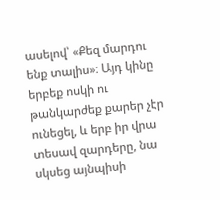ասելով՝ «Քեզ մարդու ենք տալիս»։ Այդ կինը երբեք ոսկի ու թանկարժեք քարեր չէր ունեցել, և երբ իր վրա տեսավ զարդերը, նա սկսեց այնպիսի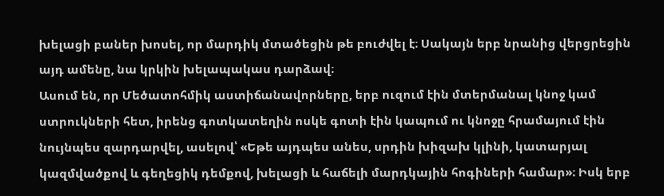խելացի բաներ խոսել, որ մարդիկ մտածեցին թե բուժվել է։ Սակայն երբ նրանից վերցրեցին այդ ամենը, նա կրկին խելապակաս դարձավ։
Ասում են, որ Մեծատոհմիկ աստիճանավորները, երբ ուզում էին մտերմանալ կնոջ կամ ստրուկների հետ, իրենց գոտկատեղին ոսկե գոտի էին կապում ու կնոջը հրամայում էին նույնպես զարդարվել, ասելով՝ «Եթե այդպես անես, սրդին խիզախ կլինի, կատարյալ կազմվածքով և գեղեցիկ դեմքով, խելացի և հաճելի մարդկային հոգիների համար»։ Իսկ երբ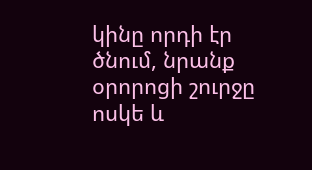կինը որդի էր ծնում, նրանք օրորոցի շուրջը ոսկե և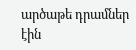արծաթե դրամներ էին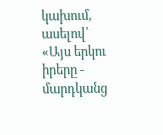կախում, ասելով՝ «Այս երկու իրերը - մարդկանց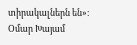տիրակալներն են»։
Օմար Խայամ